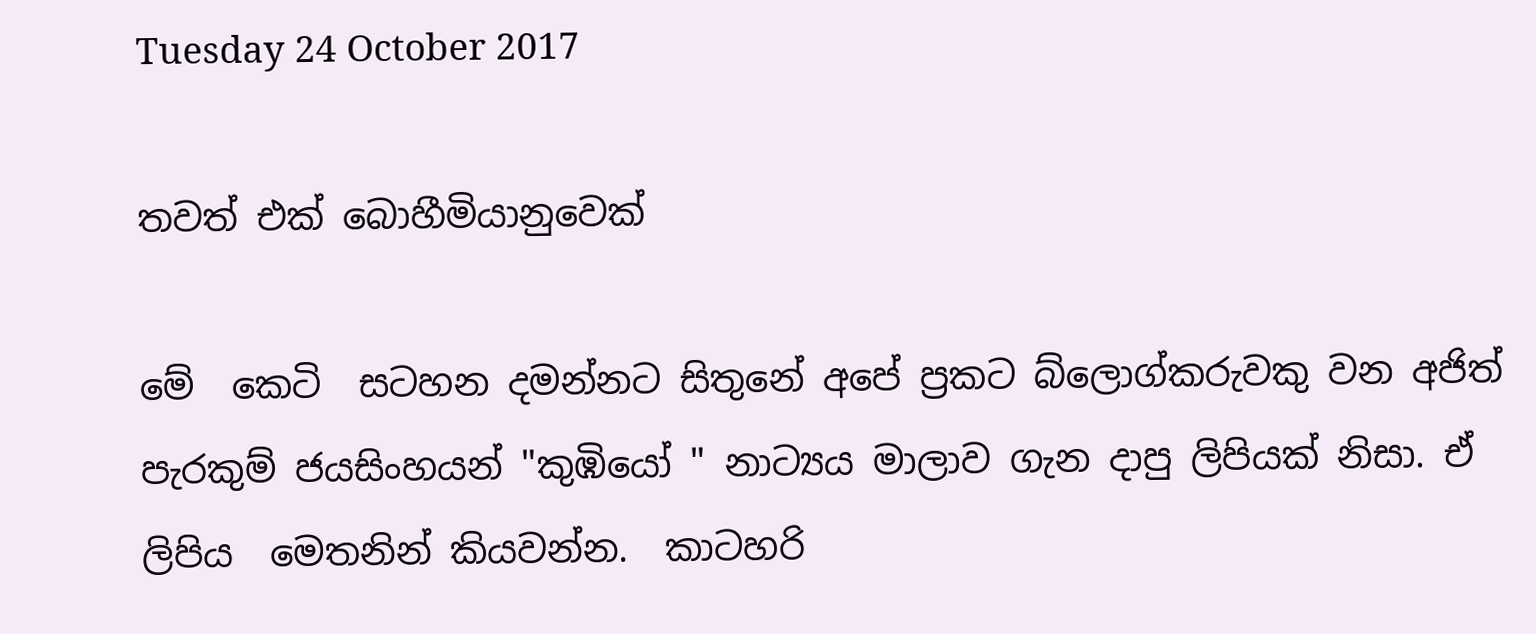Tuesday 24 October 2017

තවත් එක් බොහීමියානුවෙක්

මේ  කෙටි  සටහන දමන්නට සිතුනේ අපේ ප්‍රකට බ්ලොග්කරුවකු වන අජිත් පැරකුම් ජයසිංහයන් "කුඹියෝ " නාට්‍යය මාලාව ගැන දාපු ලිපියක් නිසා. ඒ ලිපිය  මෙතනින් කියවන්න.  කාටහරි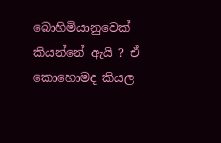බොහිමියානුවෙක් කියන්නේ ඇයි ? ඒ  කොහොමද කියල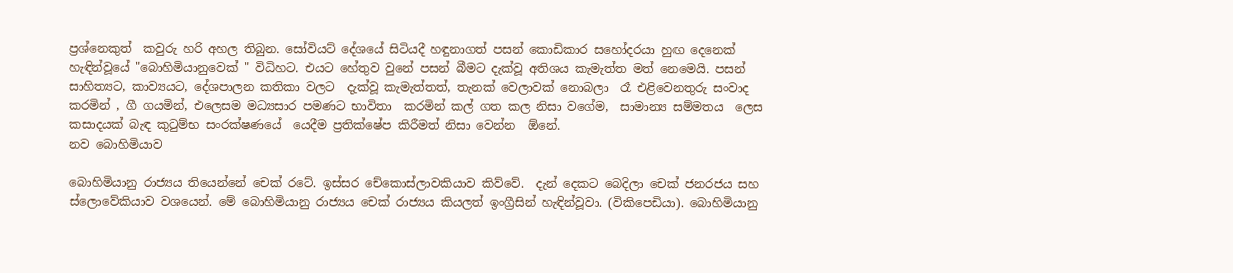ප්‍රශ්නෙකුත්  කවුරු හරි අහල තිබුන. සෝවියට් දේශයේ සිටියදී හඳුනාගත් පසන් කොඩිකාර සහෝදරයා හුඟ දෙනෙක් හැඳින්වූයේ "බොහිමියානුවෙක් " විධිහට. එයට හේතුව වුනේ පසන් බීමට දැක්වූ අතිශය කැමැත්ත මත් නෙමෙයි. පසන් සාහිත්‍යට, කාව්‍යයට, දේශපාලන කතිකා වලට  දැක්වූ කැමැත්තත්, තැනක් වෙලාවක් නොබලා  රෑ එළිවෙනතුරු සංවාද කරමින් , ගී ගයමින්, එලෙසම මධ්‍යසාර පමණට භාවිතා  කරමින් කල් ගත කල නිසා වගේම,  සාමාන්‍ය සම්මතය  ලෙස කසාදයක් බැඳ කුටුම්භ සංරක්ෂණයේ  යෙදීම ප්‍රතික්ෂේප කිරීමත් නිසා වෙන්න  ඕනේ.
නව බොහිමියාව

බොහිමියානු රාජ්‍යය තියෙන්නේ චෙක් රටේ. ඉස්සර චේකොස්ලාවකියාව කිව්වේ.  දැන් දෙකට බෙදිලා චෙක් ජනරජය සහ ස්ලොවේකියාව වශයෙන්. මේ බොහිමියානු රාජ්‍යය චෙක් රාජ්‍යය කියලත් ඉංග්‍රීසින් හැඳින්වූවා. (විකිපෙඩියා). බොහිමියානු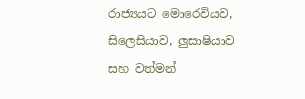රාජ්‍යයට මොරෙවියව, සිලෙසියාව, ලුසාෂියාව සහ වත්මන්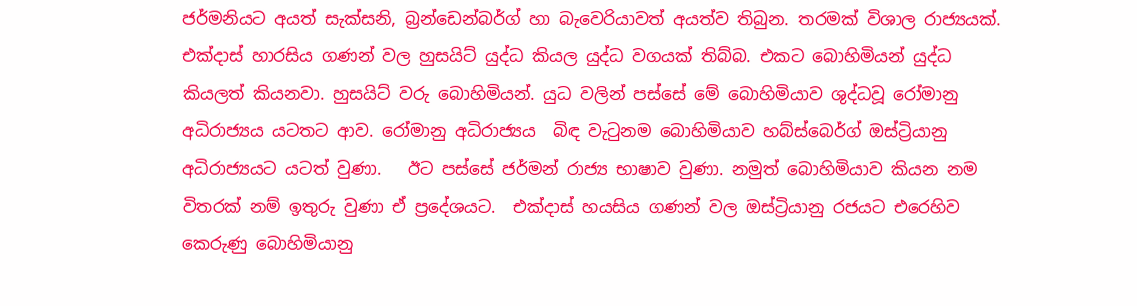ජර්මනියට අයත් සැක්සනි, බ්‍රන්ඩෙන්බර්ග් හා බැවෙරියාවත් අයත්ව තිබුන. තරමක් විශාල රාජ්‍යයක්. එක්දාස් හාරසිය ගණන් වල හුසයිට් යුද්ධ කියල යුද්ධ වගයක් තිබ්බ. එකට බොහිමියන් යුද්ධ කියලත් කියනවා. හුසයිට් වරු බොහිමියන්. යුධ වලින් පස්සේ මේ බොහිමියාව ශුද්ධවූ රෝමානු   අධිරාජ්‍යය යටතට ආව. රෝමානු අධිරාජ්‍යය  බිඳ වැටුනම බොහිමියාව හබ්ස්බෙර්ග් ඔස්ට්‍රියානු අධිරාජ්‍යයට යටත් වුණා.   ඊට පස්සේ ජර්මන් රාජ්‍ය භාෂාව වුණා. නමුත් බොහිමියාව කියන නම විතරක් නම් ඉතුරු වුණා ඒ ප්‍රදේශයට.  එක්දාස් හයසිය ගණන් වල ඔස්ට්‍රියානු රජයට එරෙහිව කෙරුණු බොහිමියානු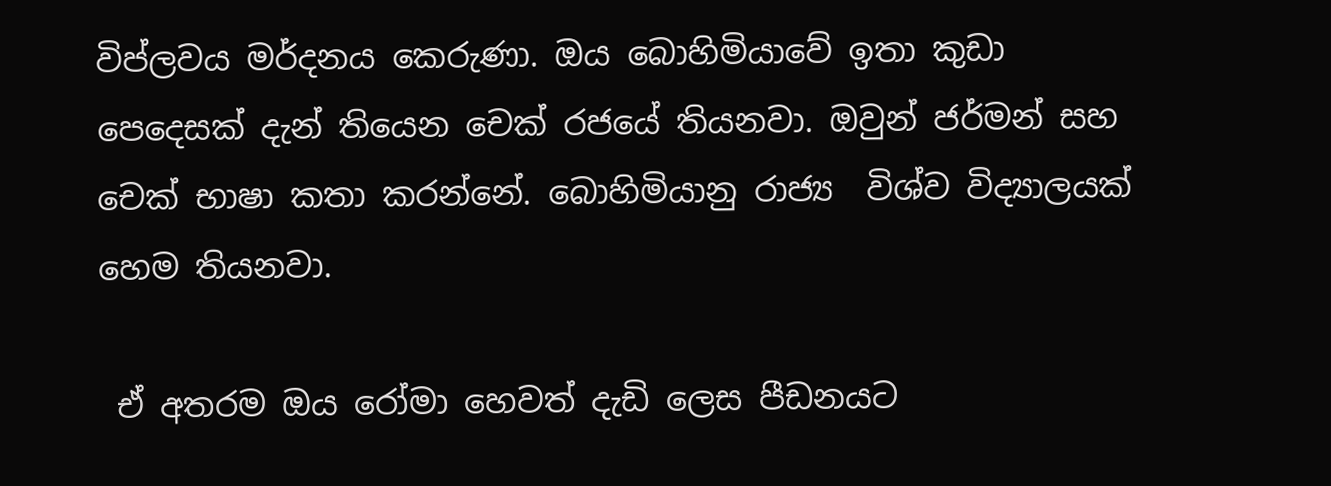විප්ලවය මර්දනය කෙරුණා. ඔය බොහිමියාවේ ඉතා කුඩා පෙදෙසක් දැන් තියෙන චෙක් රජයේ තියනවා. ඔවුන් ජර්මන් සහ චෙක් භාෂා කතා කරන්නේ. බොහිමියානු රාජ්‍ය  විශ්ව විද්‍යාලයක් හෙම තියනවා.

 ඒ අතරම ඔය රෝමා හෙවත් දැඩි ලෙස පීඩනයට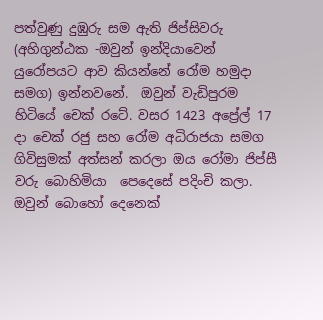පත්වුණු දුඹුරු සම ඇති ජිප්සිවරු (අහිගුන්ඨක -ඔවුන් ඉන්දියාවෙන් යුරෝපයට ආව කියන්නේ රෝම හමුදා සමග) ඉන්නවනේ.  ඔවුන් වැඩිපුරම හිටියේ චෙක් රටේ. වසර 1423 අප්‍රේල් 17 දා චෙක් රජු සහ රෝම අධිරාජයා සමග ගිවිසුමක් අත්සන් කරලා ඔය රෝමා ජිප්සී වරු බොහිමියා  පෙදෙසේ පදිංචි කලා. ඔවුන් බොහෝ දෙනෙක්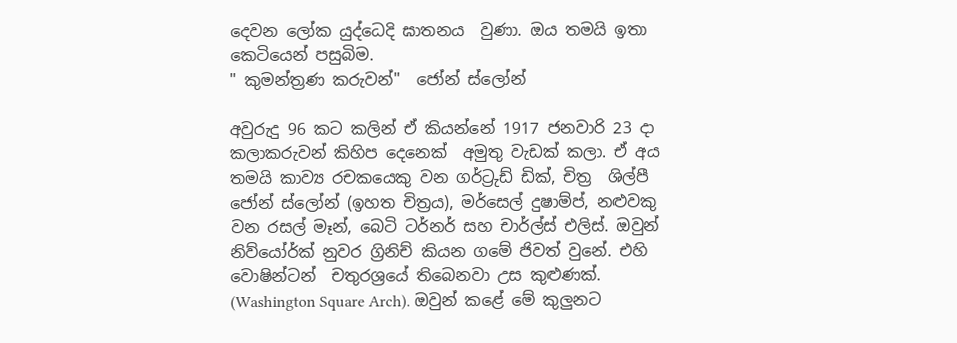දෙවන ලෝක යුද්ධෙදි ඝාතනය  වුණා. ඔය තමයි ඉතා කෙටියෙන් පසුබිම.
" කුමන්ත්‍රණ කරුවන්"  ජෝන් ස්ලෝන්

අවුරුදු 96 කට කලින් ඒ කියන්නේ 1917 ජනවාරි 23 දා කලාකරුවන් කිහිප දෙනෙක්  අමුතු වැඩක් කලා. ඒ අය   තමයි කාව්‍ය රචකයෙකු වන ගර්ට්‍රුඩ් ඩික්, චිත්‍ර  ශිල්පී  ජෝන් ස්ලෝන් (ඉහත චිත්‍රය), මර්සෙල් දුෂාම්ප්, නළුවකු වන රසල් මෑන්, බෙටි ටර්නර් සහ චාර්ල්ස් එලිස්. ඔවුන් නිව්යෝර්ක් නුවර ග්‍රිනිච් කියන ගමේ ජිවත් වුනේ. එහි වොෂින්ටන්  චතුරශ්‍රයේ තිබෙනවා උස කුළුණක්. (Washington Square Arch). ඔවුන් කළේ මේ කුලුනට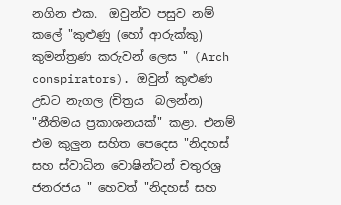නගින එක.  ඔවුන්ව පසුව නම් කලේ "කුළුණු (හෝ ආරුක්කු) කුමන්ත්‍රණ කරුවන් ලෙස " (Arch conspirators). ඔවුන් කුළුණ  උඩට නැගල (චිත්‍රය  බලන්න)  "නීතිමය ප්‍රකාශනයක්" කළා. එනම් එම කුලුන සහිත පෙදෙස "නිදහස් සහ ස්වාධින වොෂින්ටන් චතුරශ්‍ර ජනරජය " හෙවත් "නිදහස් සහ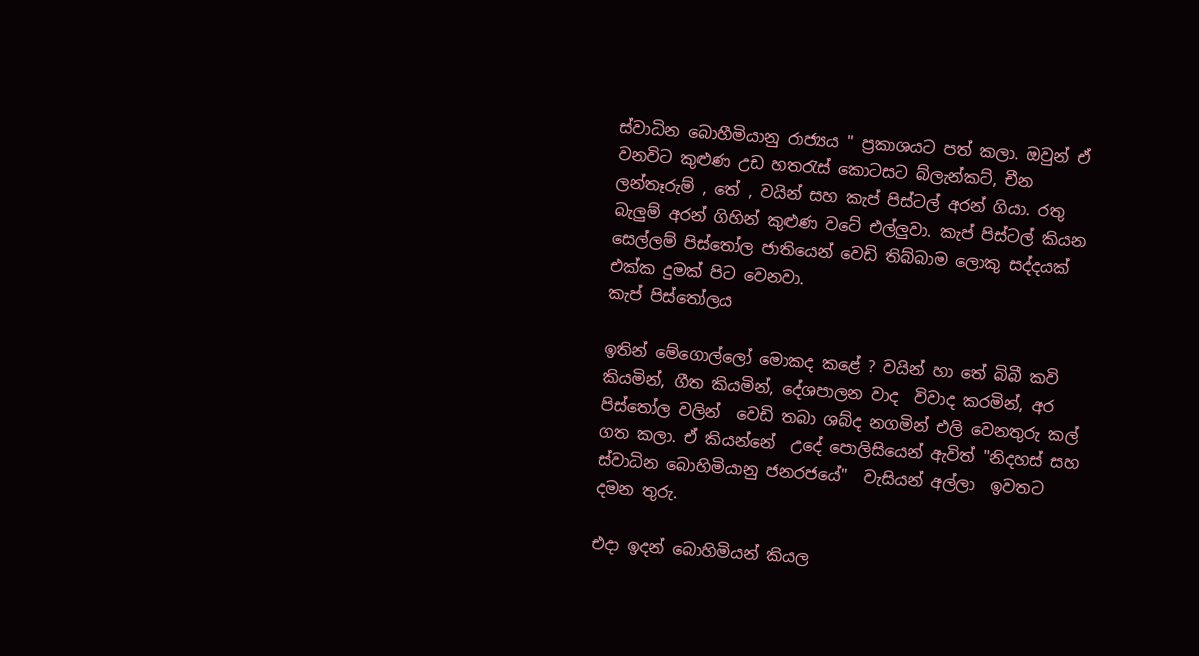ස්වාධින බොහීමියානු රාජ්‍යය " ප්‍රකාශයට පත් කලා. ඔවුන් ඒ වනවිට කුළුණ උඩ හතරැස් කොටසට බ්ලැන්කට්, චීන ලන්තෑරුම් , තේ , වයින් සහ කැප් පිස්ටල් අරන් ගියා. රතු බැලුම් අරන් ගිහින් කුළුණ වටේ එල්ලුවා. කැප් පිස්ටල් කියන සෙල්ලම් පිස්තෝල ජාතියෙන් වෙඩි තිබ්බාම ලොකු සද්දයක් එක්ක දුමක් පිට වෙනවා.
කැප් පිස්තෝලය

ඉතින් මේගොල්ලෝ මොකද කළේ ? වයින් හා තේ බිබී කවි කියමින්, ගීත කියමින්, දේශපාලන වාද  විවාද කරමින්, අර පිස්තෝල වලින්  වෙඩි තබා ශබ්ද නගමින් එලි වෙනතුරු කල් ගත කලා. ඒ කියන්නේ  උදේ පොලිසියෙන් ඇවිත් "නිදහස් සහ ස්වාධින බොහිමියානු ජනරජයේ"  වැසියන් අල්ලා  ඉවතට දමන තුරු.

එදා ඉදන් බොහිමියන් කියල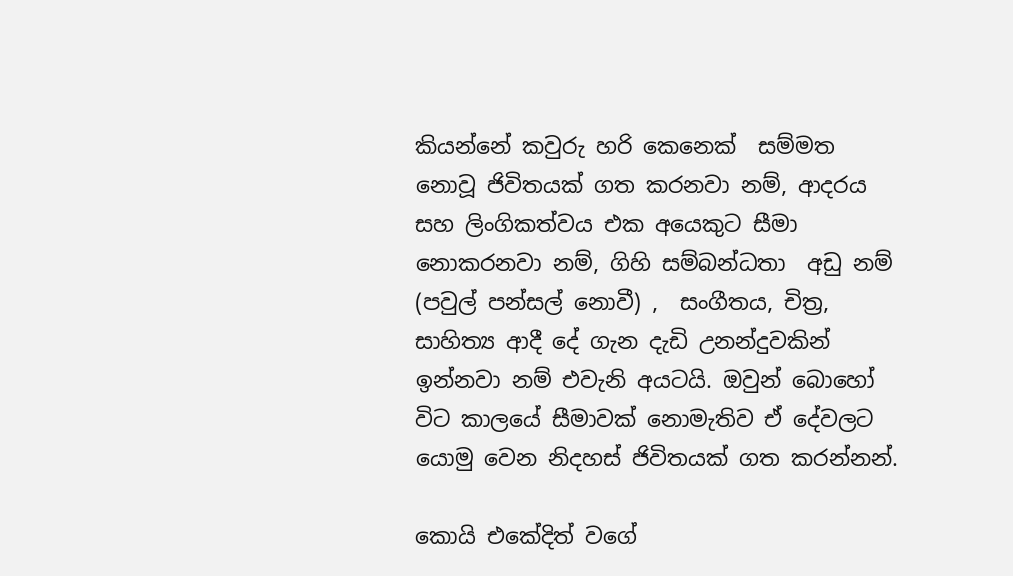කියන්නේ කවුරු හරි කෙනෙක්  සම්මත නොවූ ජිවිතයක් ගත කරනවා නම්, ආදරය සහ ලිංගිකත්වය එක අයෙකුට සීමා නොකරනවා නම්, ගිහි සම්බන්ධතා  අඩු නම් (පවුල් පන්සල් නොවී) ,  සංගීතය, චිත්‍ර, සාහිත්‍ය ආදී දේ ගැන දැඩි උනන්දුවකින්  ඉන්නවා නම් එවැනි අයටයි. ඔවුන් බොහෝ විට කාලයේ සීමාවක් නොමැතිව ඒ දේවලට යොමු වෙන නිදහස් ජිවිතයක් ගත කරන්නන්.

කොයි එකේදිත් වගේ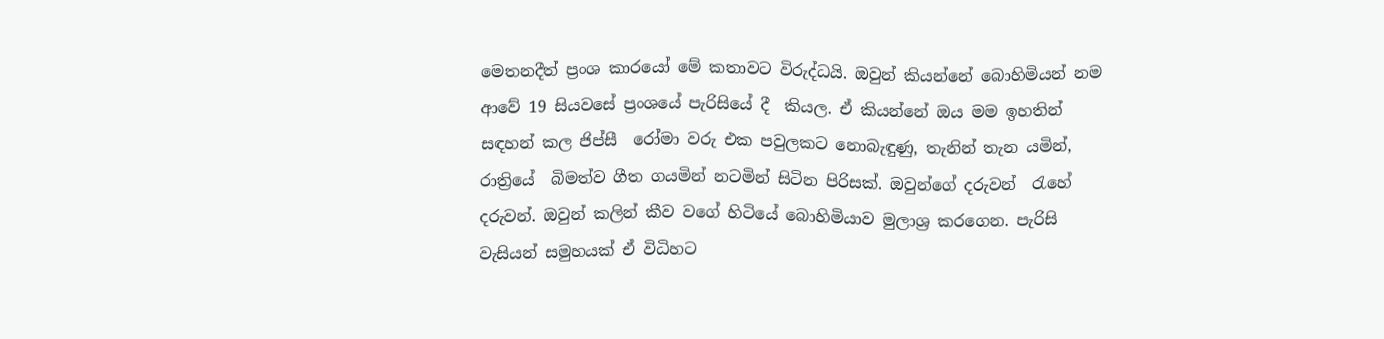මෙතනදීත් ප්‍රංශ කාරයෝ මේ කතාවට විරුද්ධයි. ඔවුන් කියන්නේ බොහිමියන් නම ආවේ 19 සියවසේ ප්‍රංශයේ පැරිසියේ දී  කියල. ඒ කියන්නේ ඔය මම ඉහතින් සඳහන් කල ජිප්සී  රෝමා වරු එක පවුලකට නොබැඳුණු, තැනින් තැන යමින්, රාත්‍රියේ  බිමත්ව ගීත ගයමින් නටමින් සිටින පිරිසක්. ඔවුන්ගේ දරුවන්  රැහේ දරුවන්. ඔවුන් කලින් කීව වගේ හිටියේ බොහිමියාව මුලාශ්‍ර කරගෙන. පැරිසි වැසියන් සමුහයක් ඒ විධිහට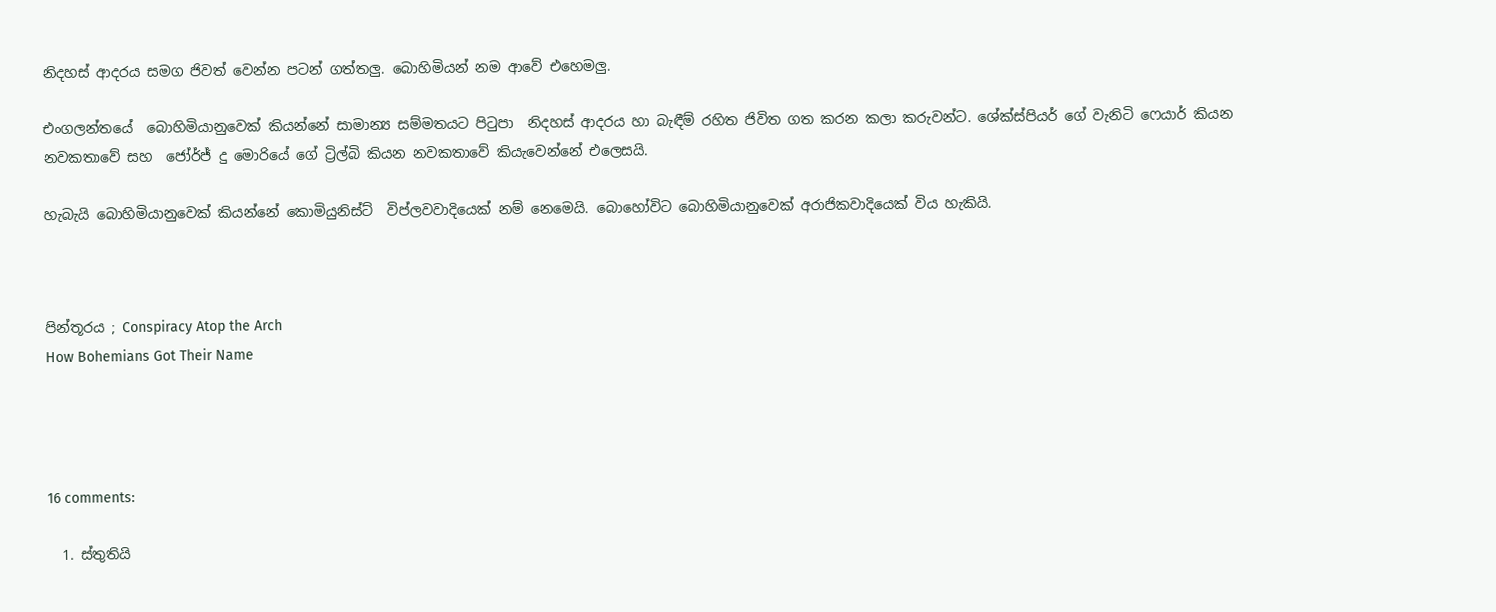නිදහස් ආදරය සමග ජිවත් වෙන්න පටන් ගත්තලු. බොහිමියන් නම ආවේ එහෙමලු.

එංගලන්තයේ  බොහිමියානුවෙක් කියන්නේ සාමාන්‍ය සම්මතයට පිටුපා  නිදහස් ආදරය හා බැඳීම් රහිත ජිවිත ගත කරන කලා කරුවන්ට. ශේක්ස්පියර් ගේ වැනිටි ෆෙයාර් කියන නවකතාවේ සහ  ජෝර්ජ් දු මොරියේ ගේ ට්‍රිල්බි කියන නවකතාවේ කියැවෙන්නේ එලෙසයි.

හැබැයි බොහිමියානුවෙක් කියන්නේ කොමියුනිස්ට්  විප්ලවවාදියෙක් නම් නෙමෙයි. බොහෝවිට බොහිමියානුවෙක් අරාජිකවාදියෙක් විය හැකියි.



පින්තූරය ; Conspiracy Atop the Arch
How Bohemians Got Their Name




16 comments:

  1. ස්තුතියි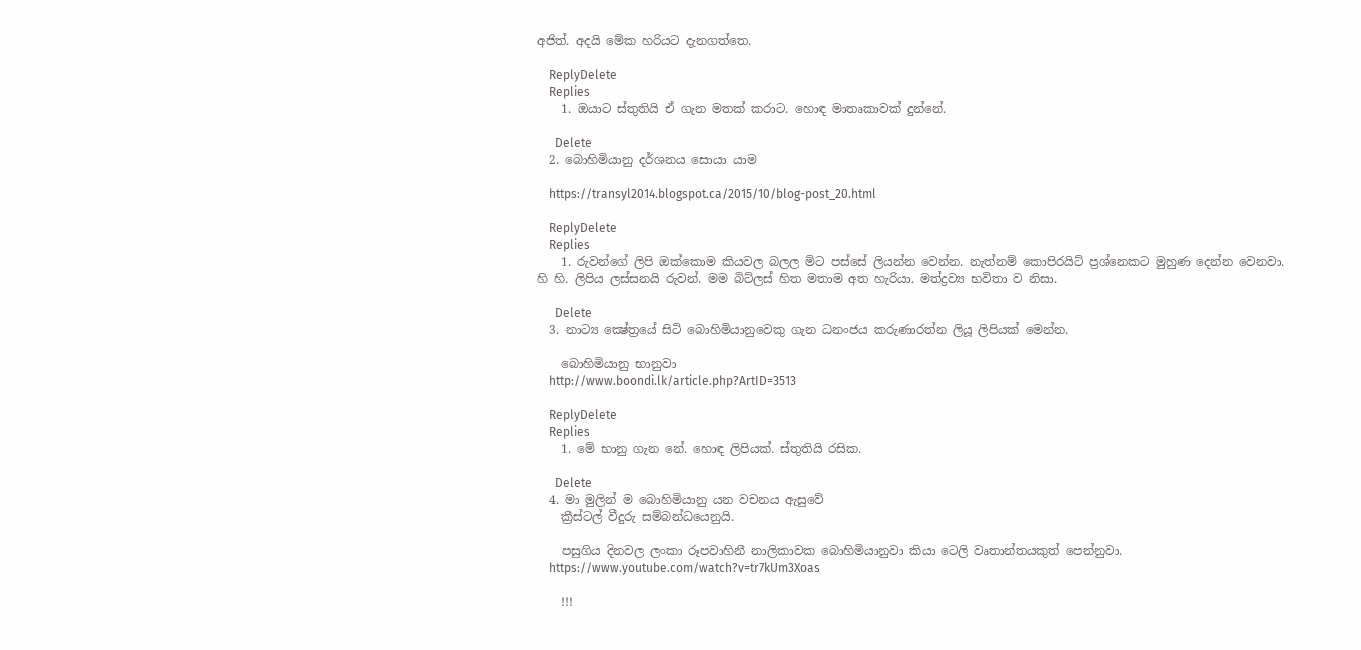අජිත්. අදයි මේක හරියට දැනගත්තෙ.

    ReplyDelete
    Replies
    1. ඔයාට ස්තුතියි ඒ ගැන මතක් කරාට. හොඳ මාතෘකාවක් දුන්නේ.

      Delete
  2. බොහිමියානු දර්ශනය සොයා යාම

    https://transyl2014.blogspot.ca/2015/10/blog-post_20.html

    ReplyDelete
    Replies
    1. රුවන්ගේ ලිපි ඔක්කොම කියවල බලල මිට පස්සේ ලියන්න වෙන්න. නැත්නම් කොපිරයිට් ප්‍රශ්නෙකට මුහුණ දෙන්න වෙනවා. හි හි. ලිපිය ලස්සනයි රුවන්. මම බිට්ලස් හිත මතාම අත හැරියා. මත්ද්‍රව්‍ය භවිතා ව නිසා.

      Delete
  3. නාට්‍ය ක්‍ෂේත්‍රයේ සිටි බොහිමියානුවෙකු ගැන ධනංජය කරුණාරත්න ලියූ ලිපියක් මෙන්න.

    බොහිමියානු භානුවා
    http://www.boondi.lk/article.php?ArtID=3513

    ReplyDelete
    Replies
    1. මේ භානු ගැන නේ. හොඳ ලිපියක්. ස්තුතියි රසික.

      Delete
  4. මා මුලින් ම බොහිමියානු යන වචනය ඇසුවේ
    ක්‍රීස්ටල් වීදුරු සම්බන්ධයෙනුයි.

    පසුගිය දිනවල ලංකා රූපවාහිනී නාලිකාවක බොහිමියානුවා කියා ටෙලි වෘතාන්තයකුත් පෙන්නුවා.
    https://www.youtube.com/watch?v=tr7kUm3Xoas

    !!!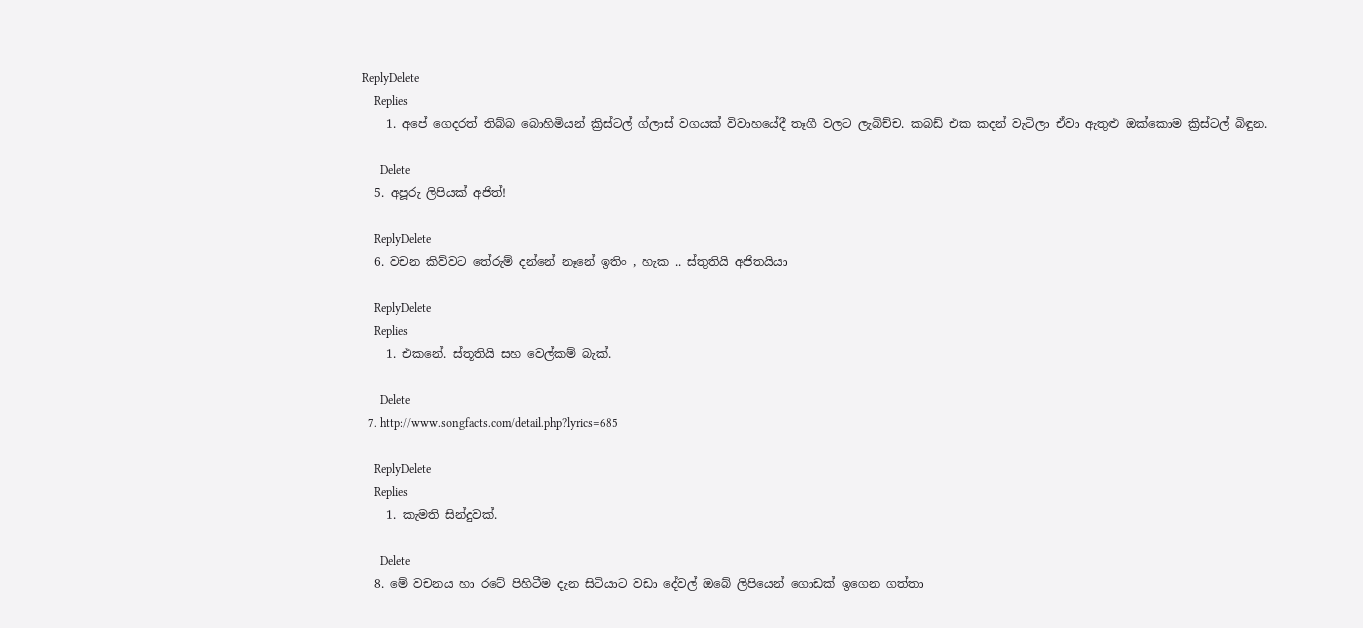ReplyDelete
    Replies
    1. අපේ ගෙදරත් තිබ්බ බොහිමියන් ක්‍රිස්ටල් ග්ලාස් වගයක් විවාහයේදී තෑගී වලට ලැබිච්ච. කබඩ් එක කදන් වැටිලා ඒවා ඇතුළු ඔක්කොම ක්‍රිස්ටල් බිඳුන.

      Delete
  5. අපූරු ලිපියක් අජිත්!

    ReplyDelete
  6. වචන කිව්වට තේරුම් දන්නේ නෑනේ ඉතිං , හැක .. ස්තුතියි අජිතයියා

    ReplyDelete
    Replies
    1. එකනේ. ස්තූතියි සහ වෙල්කම් බැක්.

      Delete
  7. http://www.songfacts.com/detail.php?lyrics=685

    ReplyDelete
    Replies
    1. කැමති සින්දුවක්.

      Delete
  8. මේ වචනය හා රටේ පිහිටීම දැන සිටියාට වඩා දේවල් ඔබේ ලිපියෙන් ගොඩක් ඉගෙන ගත්තා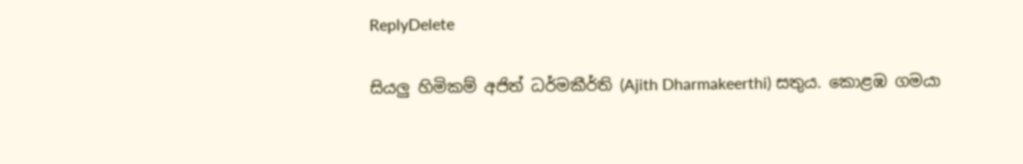ReplyDelete

සියලු හිමිකම් අජිත් ධර්මකීර්ති (Ajith Dharmakeerthi) සතුය. කොළඹ ගමයා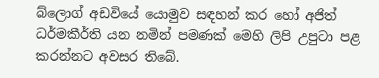බ්ලොග් අඩවියේ යොමුව සඳහන් කර හෝ අජිත් ධර්මකීර්ති යන නමින් පමණක් මෙහි ලිපි උපුටා පළ කරන්නට අවසර තිබේ.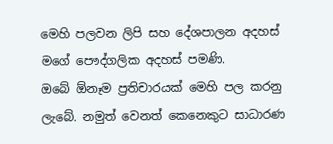මෙහි පලවන ලිපි සහ දේශපාලන අදහස් මගේ පෞද්ගලික අදහස් පමණි.
ඔබේ ඕනෑම ප්‍රතිචාරයක් මෙහි පල කරනු ලැබේ. නමුත් වෙනත් කෙනෙකුට සාධාරණ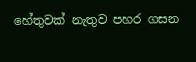හේතුවක් නැතුව පහර ගසන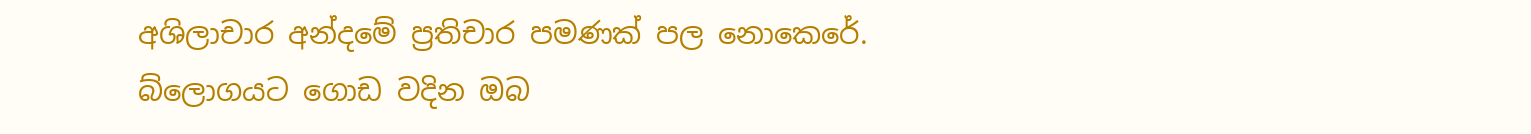අශිලාචාර අන්දමේ ප්‍රතිචාර පමණක් පල නොකෙරේ. බ්ලොගයට ගොඩ වදින ඔබ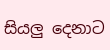සියලු දෙනාට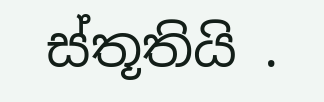ස්තූතියි .